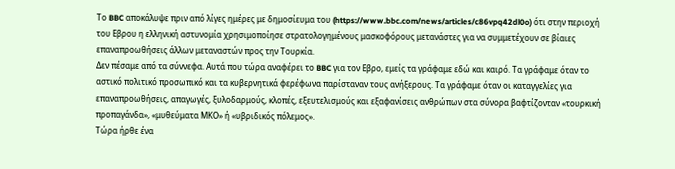Το BBC αποκάλυψε πριν από λίγες ημέρες με δημοσίευμα του (https://www.bbc.com/news/articles/c86vpq42dl0o) ότι στην περιοχή του Εβρου η ελληνική αστυνομία χρησιμοποίησε στρατολογημένους μασκοφόρους μετανάστες για να συμμετέχουν σε βίαιες επαναπροωθήσεις άλλων μεταναστών προς την Τουρκία.
Δεν πέσαμε από τα σύννεφα. Αυτά που τώρα αναφέρει το BBC για τον Εβρο, εμείς τα γράφαμε εδώ και καιρό. Τα γράφαμε όταν το αστικό πολιτικό προσωπικό και τα κυβερνητικά φερέφωνα παρίσταναν τους ανήξερους. Τα γράφαμε όταν οι καταγγελίες για επαναπροωθήσεις, απαγωγές, ξυλοδαρμούς, κλοπές, εξευτελισμούς και εξαφανίσεις ανθρώπων στα σύνορα βαφτίζονταν «τουρκική προπαγάνδα», «μυθεύματα ΜΚΟ» ή «υβριδικός πόλεμος».
Τώρα ήρθε ένα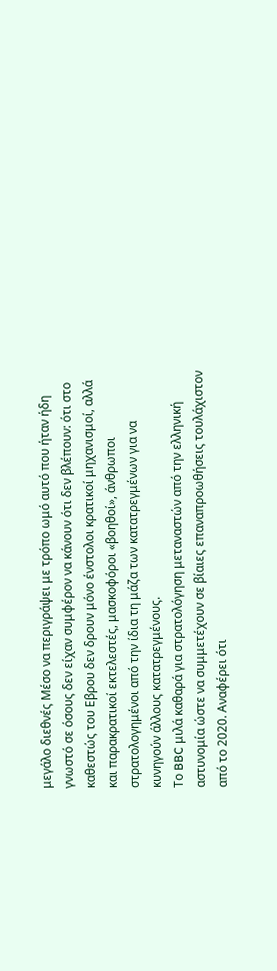μεγάλο διεθνές Μέσο να περιγράψει με τρόπο ωμό αυτό που ήταν ήδη γνωστό σε όσους δεν είχαν συμφέρον να κάνουν ότι δεν βλέπουν: ότι στο καθεστώς του Εβρου δεν δρουν μόνο ένστολοι κρατικοί μηχανισμοί, αλλά και παρακρατικοί εκτελεστές, μασκοφόροι «βοηθοί», άνθρωποι στρατολογημένοι από την ίδια τη μάζα των κατατρεγμένων για να κυνηγούν άλλους κατατρεγμένους.
Το BBC μιλά καθαρά για στρατολόγηση μεταναστών από την ελληνική αστυνομία ώστε να συμμετέχουν σε βίαιες επαναπροωθήσεις τουλάχιστον από το 2020. Αναφέρει ότι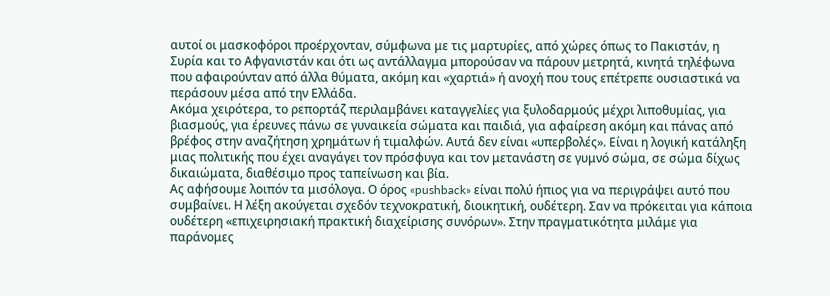αυτοί οι μασκοφόροι προέρχονταν, σύμφωνα με τις μαρτυρίες, από χώρες όπως το Πακιστάν, η Συρία και το Αφγανιστάν και ότι ως αντάλλαγμα μπορούσαν να πάρουν μετρητά, κινητά τηλέφωνα που αφαιρούνταν από άλλα θύματα, ακόμη και «χαρτιά» ή ανοχή που τους επέτρεπε ουσιαστικά να περάσουν μέσα από την Ελλάδα.
Ακόμα χειρότερα, το ρεπορτάζ περιλαμβάνει καταγγελίες για ξυλοδαρμούς μέχρι λιποθυμίας, για βιασμούς, για έρευνες πάνω σε γυναικεία σώματα και παιδιά, για αφαίρεση ακόμη και πάνας από βρέφος στην αναζήτηση χρημάτων ή τιμαλφών. Αυτά δεν είναι «υπερβολές». Είναι η λογική κατάληξη μιας πολιτικής που έχει αναγάγει τον πρόσφυγα και τον μετανάστη σε γυμνό σώμα, σε σώμα δίχως δικαιώματα, διαθέσιμο προς ταπείνωση και βία.
Ας αφήσουμε λοιπόν τα μισόλογα. Ο όρος «pushback» είναι πολύ ήπιος για να περιγράψει αυτό που συμβαίνει. Η λέξη ακούγεται σχεδόν τεχνοκρατική, διοικητική, ουδέτερη. Σαν να πρόκειται για κάποια ουδέτερη «επιχειρησιακή πρακτική διαχείρισης συνόρων». Στην πραγματικότητα μιλάμε για παράνομες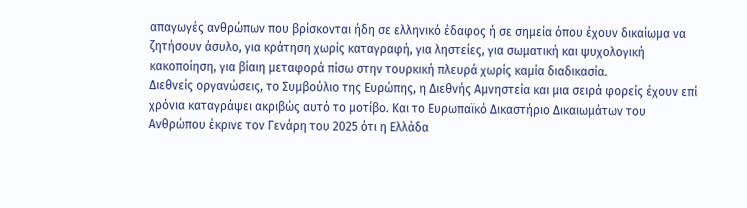απαγωγές ανθρώπων που βρίσκονται ήδη σε ελληνικό έδαφος ή σε σημεία όπου έχουν δικαίωμα να ζητήσουν άσυλο, για κράτηση χωρίς καταγραφή, για ληστείες, για σωματική και ψυχολογική κακοποίηση, για βίαιη μεταφορά πίσω στην τουρκική πλευρά χωρίς καμία διαδικασία.
Διεθνείς οργανώσεις, το Συμβούλιο της Ευρώπης, η Διεθνής Αμνηστεία και μια σειρά φορείς έχουν επί χρόνια καταγράψει ακριβώς αυτό το μοτίβο. Και το Ευρωπαϊκό Δικαστήριο Δικαιωμάτων του Ανθρώπου έκρινε τον Γενάρη του 2025 ότι η Ελλάδα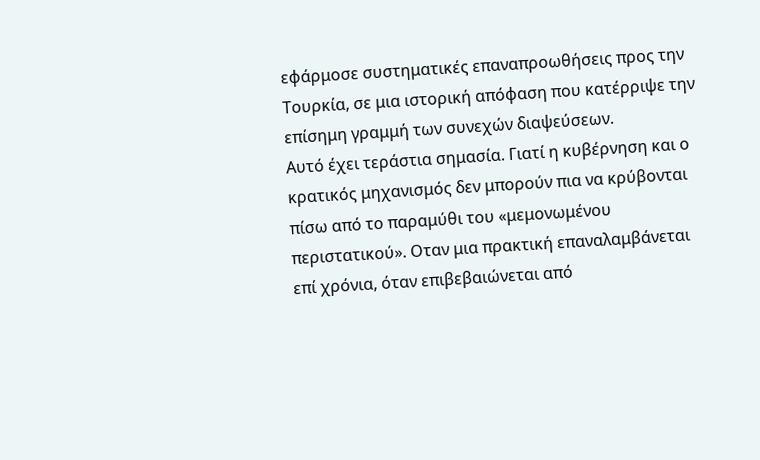εφάρμοσε συστηματικές επαναπροωθήσεις προς την Τουρκία, σε μια ιστορική απόφαση που κατέρριψε την επίσημη γραμμή των συνεχών διαψεύσεων.
Αυτό έχει τεράστια σημασία. Γιατί η κυβέρνηση και ο κρατικός μηχανισμός δεν μπορούν πια να κρύβονται πίσω από το παραμύθι του «μεμονωμένου περιστατικού». Οταν μια πρακτική επαναλαμβάνεται επί χρόνια, όταν επιβεβαιώνεται από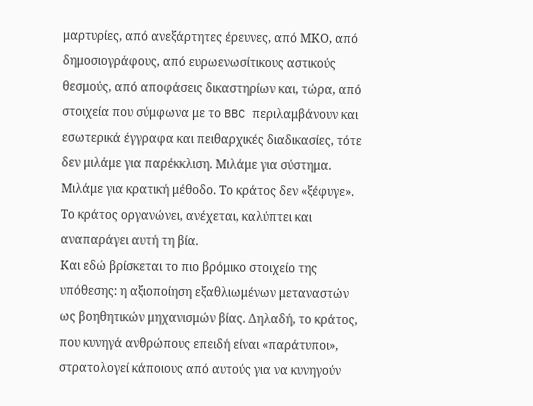μαρτυρίες, από ανεξάρτητες έρευνες, από ΜΚΟ, από δημοσιογράφους, από ευρωενωσίτικους αστικούς θεσμούς, από αποφάσεις δικαστηρίων και, τώρα, από στοιχεία που σύμφωνα με το BBC περιλαμβάνουν και εσωτερικά έγγραφα και πειθαρχικές διαδικασίες, τότε δεν μιλάμε για παρέκκλιση. Μιλάμε για σύστημα. Μιλάμε για κρατική μέθοδο. Το κράτος δεν «ξέφυγε». Το κράτος οργανώνει, ανέχεται, καλύπτει και αναπαράγει αυτή τη βία.
Και εδώ βρίσκεται το πιο βρόμικο στοιχείο της υπόθεσης: η αξιοποίηση εξαθλιωμένων μεταναστών ως βοηθητικών μηχανισμών βίας. Δηλαδή, το κράτος, που κυνηγά ανθρώπους επειδή είναι «παράτυποι», στρατολογεί κάποιους από αυτούς για να κυνηγούν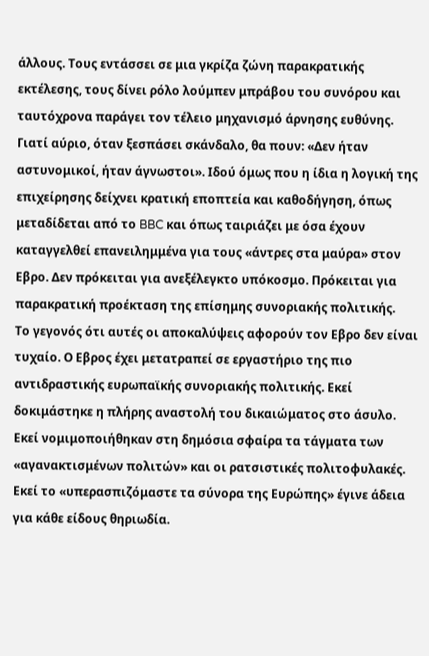άλλους. Τους εντάσσει σε μια γκρίζα ζώνη παρακρατικής εκτέλεσης, τους δίνει ρόλο λούμπεν μπράβου του συνόρου και ταυτόχρονα παράγει τον τέλειο μηχανισμό άρνησης ευθύνης. Γιατί αύριο, όταν ξεσπάσει σκάνδαλο, θα πουν: «Δεν ήταν αστυνομικοί, ήταν άγνωστοι». Ιδού όμως που η ίδια η λογική της επιχείρησης δείχνει κρατική εποπτεία και καθοδήγηση, όπως μεταδίδεται από το BBC και όπως ταιριάζει με όσα έχουν καταγγελθεί επανειλημμένα για τους «άντρες στα μαύρα» στον Εβρο. Δεν πρόκειται για ανεξέλεγκτο υπόκοσμο. Πρόκειται για παρακρατική προέκταση της επίσημης συνοριακής πολιτικής.
Το γεγονός ότι αυτές οι αποκαλύψεις αφορούν τον Εβρο δεν είναι τυχαίο. Ο Εβρος έχει μετατραπεί σε εργαστήριο της πιο αντιδραστικής ευρωπαϊκής συνοριακής πολιτικής. Εκεί δοκιμάστηκε η πλήρης αναστολή του δικαιώματος στο άσυλο. Εκεί νομιμοποιήθηκαν στη δημόσια σφαίρα τα τάγματα των «αγανακτισμένων πολιτών» και οι ρατσιστικές πολιτοφυλακές. Εκεί το «υπερασπιζόμαστε τα σύνορα της Ευρώπης» έγινε άδεια για κάθε είδους θηριωδία.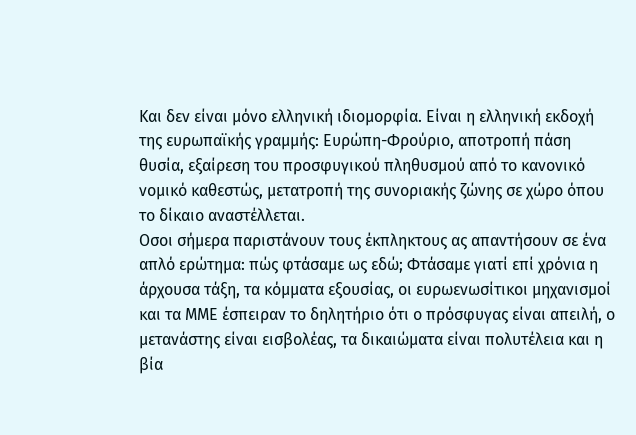Και δεν είναι μόνο ελληνική ιδιομορφία. Είναι η ελληνική εκδοχή της ευρωπαϊκής γραμμής: Ευρώπη-Φρούριο, αποτροπή πάση θυσία, εξαίρεση του προσφυγικού πληθυσμού από το κανονικό νομικό καθεστώς, μετατροπή της συνοριακής ζώνης σε χώρο όπου το δίκαιο αναστέλλεται.
Οσοι σήμερα παριστάνουν τους έκπληκτους ας απαντήσουν σε ένα απλό ερώτημα: πώς φτάσαμε ως εδώ; Φτάσαμε γιατί επί χρόνια η άρχουσα τάξη, τα κόμματα εξουσίας, οι ευρωενωσίτικοι μηχανισμοί και τα ΜΜΕ έσπειραν το δηλητήριο ότι ο πρόσφυγας είναι απειλή, ο μετανάστης είναι εισβολέας, τα δικαιώματα είναι πολυτέλεια και η βία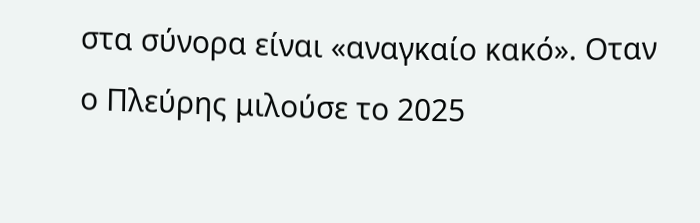στα σύνορα είναι «αναγκαίο κακό». Οταν ο Πλεύρης μιλούσε το 2025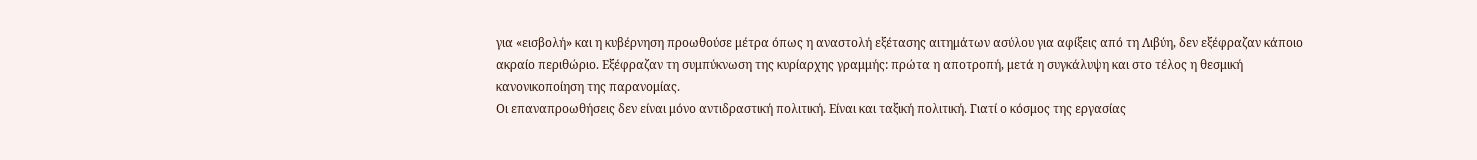για «εισβολή» και η κυβέρνηση προωθούσε μέτρα όπως η αναστολή εξέτασης αιτημάτων ασύλου για αφίξεις από τη Λιβύη, δεν εξέφραζαν κάποιο ακραίο περιθώριο. Εξέφραζαν τη συμπύκνωση της κυρίαρχης γραμμής: πρώτα η αποτροπή, μετά η συγκάλυψη και στο τέλος η θεσμική κανονικοποίηση της παρανομίας.
Οι επαναπροωθήσεις δεν είναι μόνο αντιδραστική πολιτική. Είναι και ταξική πολιτική. Γιατί ο κόσμος της εργασίας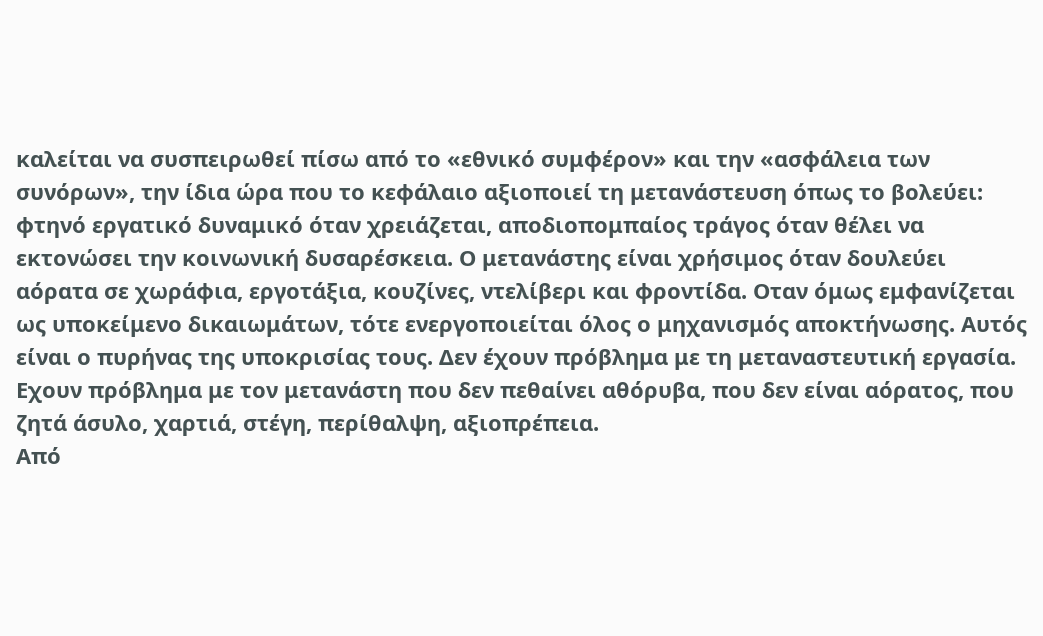καλείται να συσπειρωθεί πίσω από το «εθνικό συμφέρον» και την «ασφάλεια των συνόρων», την ίδια ώρα που το κεφάλαιο αξιοποιεί τη μετανάστευση όπως το βολεύει: φτηνό εργατικό δυναμικό όταν χρειάζεται, αποδιοπομπαίος τράγος όταν θέλει να εκτονώσει την κοινωνική δυσαρέσκεια. Ο μετανάστης είναι χρήσιμος όταν δουλεύει αόρατα σε χωράφια, εργοτάξια, κουζίνες, ντελίβερι και φροντίδα. Οταν όμως εμφανίζεται ως υποκείμενο δικαιωμάτων, τότε ενεργοποιείται όλος ο μηχανισμός αποκτήνωσης. Αυτός είναι ο πυρήνας της υποκρισίας τους. Δεν έχουν πρόβλημα με τη μεταναστευτική εργασία. Εχουν πρόβλημα με τον μετανάστη που δεν πεθαίνει αθόρυβα, που δεν είναι αόρατος, που ζητά άσυλο, χαρτιά, στέγη, περίθαλψη, αξιοπρέπεια.
Από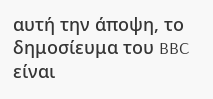αυτή την άποψη, το δημοσίευμα του BBC είναι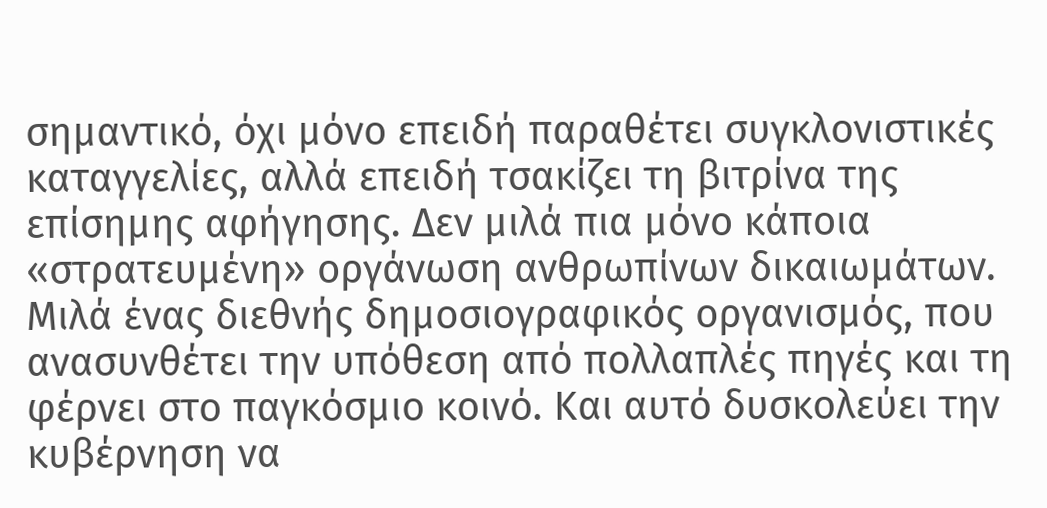σημαντικό, όχι μόνο επειδή παραθέτει συγκλονιστικές καταγγελίες, αλλά επειδή τσακίζει τη βιτρίνα της επίσημης αφήγησης. Δεν μιλά πια μόνο κάποια «στρατευμένη» οργάνωση ανθρωπίνων δικαιωμάτων. Μιλά ένας διεθνής δημοσιογραφικός οργανισμός, που ανασυνθέτει την υπόθεση από πολλαπλές πηγές και τη φέρνει στο παγκόσμιο κοινό. Και αυτό δυσκολεύει την κυβέρνηση να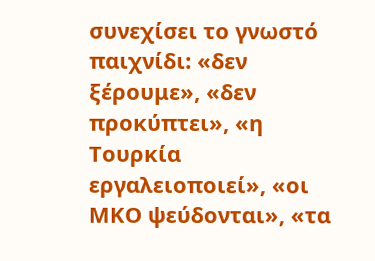συνεχίσει το γνωστό παιχνίδι: «δεν ξέρουμε», «δεν προκύπτει», «η Τουρκία εργαλειοποιεί», «οι ΜΚΟ ψεύδονται», «τα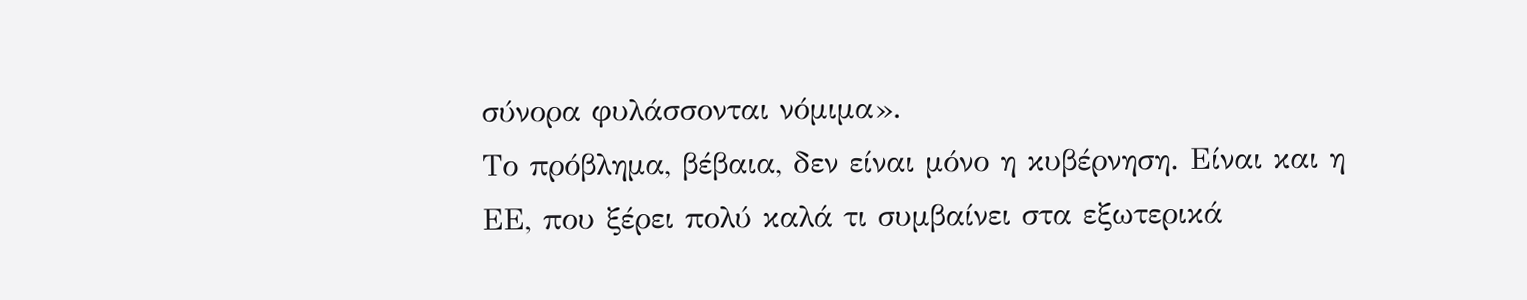σύνορα φυλάσσονται νόμιμα».
Το πρόβλημα, βέβαια, δεν είναι μόνο η κυβέρνηση. Είναι και η ΕΕ, που ξέρει πολύ καλά τι συμβαίνει στα εξωτερικά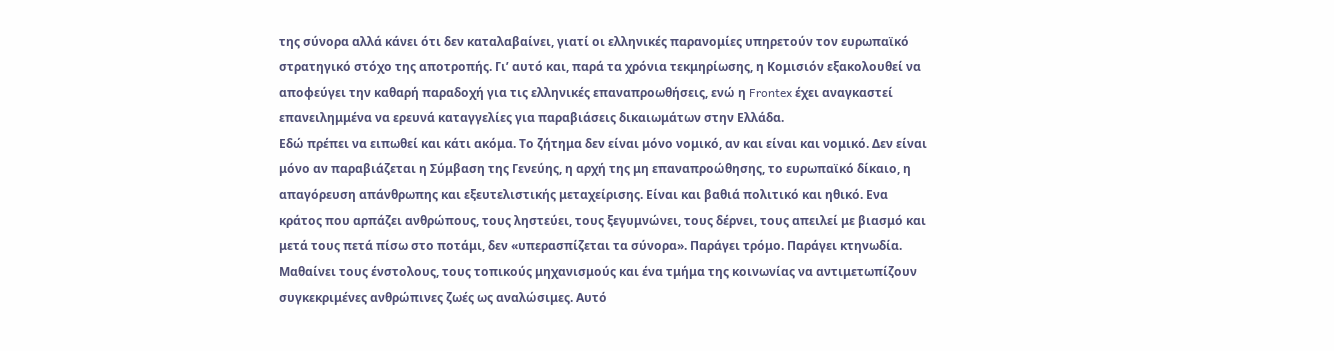της σύνορα αλλά κάνει ότι δεν καταλαβαίνει, γιατί οι ελληνικές παρανομίες υπηρετούν τον ευρωπαϊκό στρατηγικό στόχο της αποτροπής. Γι’ αυτό και, παρά τα χρόνια τεκμηρίωσης, η Κομισιόν εξακολουθεί να αποφεύγει την καθαρή παραδοχή για τις ελληνικές επαναπροωθήσεις, ενώ η Frontex έχει αναγκαστεί επανειλημμένα να ερευνά καταγγελίες για παραβιάσεις δικαιωμάτων στην Ελλάδα.
Εδώ πρέπει να ειπωθεί και κάτι ακόμα. Το ζήτημα δεν είναι μόνο νομικό, αν και είναι και νομικό. Δεν είναι μόνο αν παραβιάζεται η Σύμβαση της Γενεύης, η αρχή της μη επαναπροώθησης, το ευρωπαϊκό δίκαιο, η απαγόρευση απάνθρωπης και εξευτελιστικής μεταχείρισης. Είναι και βαθιά πολιτικό και ηθικό. Ενα κράτος που αρπάζει ανθρώπους, τους ληστεύει, τους ξεγυμνώνει, τους δέρνει, τους απειλεί με βιασμό και μετά τους πετά πίσω στο ποτάμι, δεν «υπερασπίζεται τα σύνορα». Παράγει τρόμο. Παράγει κτηνωδία. Μαθαίνει τους ένστολους, τους τοπικούς μηχανισμούς και ένα τμήμα της κοινωνίας να αντιμετωπίζουν συγκεκριμένες ανθρώπινες ζωές ως αναλώσιμες. Αυτό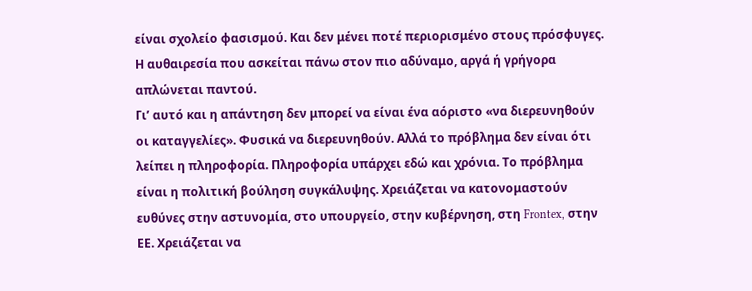είναι σχολείο φασισμού. Και δεν μένει ποτέ περιορισμένο στους πρόσφυγες. Η αυθαιρεσία που ασκείται πάνω στον πιο αδύναμο, αργά ή γρήγορα απλώνεται παντού.
Γι’ αυτό και η απάντηση δεν μπορεί να είναι ένα αόριστο «να διερευνηθούν οι καταγγελίες». Φυσικά να διερευνηθούν. Αλλά το πρόβλημα δεν είναι ότι λείπει η πληροφορία. Πληροφορία υπάρχει εδώ και χρόνια. Το πρόβλημα είναι η πολιτική βούληση συγκάλυψης. Χρειάζεται να κατονομαστούν ευθύνες στην αστυνομία, στο υπουργείο, στην κυβέρνηση, στη Frontex, στην ΕΕ. Χρειάζεται να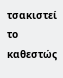τσακιστεί το καθεστώς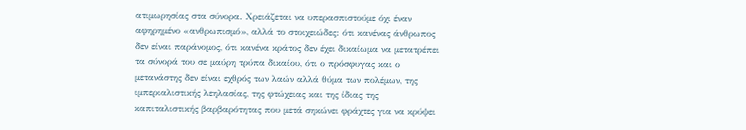ατιμωρησίας στα σύνορα. Χρειάζεται να υπερασπιστούμε όχι έναν αφηρημένο «ανθρωπισμό», αλλά το στοιχειώδες: ότι κανένας άνθρωπος δεν είναι παράνομος, ότι κανένα κράτος δεν έχει δικαίωμα να μετατρέπει τα σύνορά του σε μαύρη τρύπα δικαίου, ότι ο πρόσφυγας και ο μετανάστης δεν είναι εχθρός των λαών αλλά θύμα των πολέμων, της ιμπεριαλιστικής λεηλασίας, της φτώχειας και της ίδιας της καπιταλιστικής βαρβαρότητας που μετά σηκώνει φράχτες για να κρύψει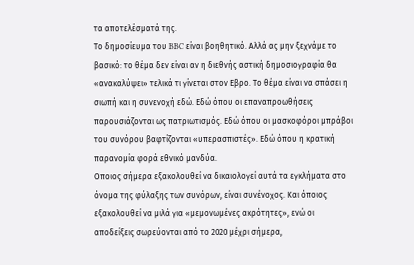τα αποτελέσματά της.
Το δημοσίευμα του BBC είναι βοηθητικό. Αλλά ας μην ξεχνάμε το βασικό: το θέμα δεν είναι αν η διεθνής αστική δημοσιογραφία θα «ανακαλύψει» τελικά τι γίνεται στον Εβρο. Το θέμα είναι να σπάσει η σιωπή και η συνενοχή εδώ. Εδώ όπου οι επαναπροωθήσεις παρουσιάζονται ως πατριωτισμός. Εδώ όπου οι μασκοφόροι μπράβοι του συνόρου βαφτίζονται «υπερασπιστές». Εδώ όπου η κρατική παρανομία φορά εθνικό μανδύα.
Οποιος σήμερα εξακολουθεί να δικαιολογεί αυτά τα εγκλήματα στο όνομα της φύλαξης των συνόρων, είναι συνένοχος. Και όποιος εξακολουθεί να μιλά για «μεμονωμένες ακρότητες», ενώ οι αποδείξεις σωρεύονται από το 2020 μέχρι σήμερα,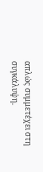απλώς συμμετέχει στη συγκάλυψη.